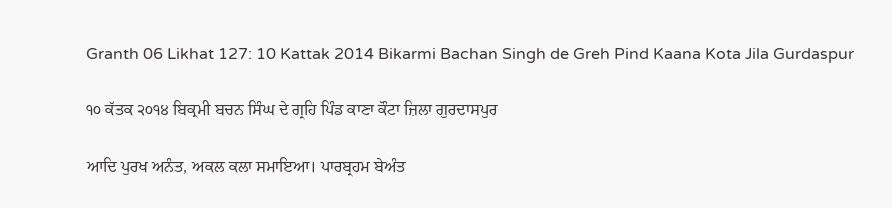Granth 06 Likhat 127: 10 Kattak 2014 Bikarmi Bachan Singh de Greh Pind Kaana Kota Jila Gurdaspur

੧੦ ਕੱਤਕ ੨੦੧੪ ਬਿਕ੍ਰਮੀ ਬਚਨ ਸਿੰਘ ਦੇ ਗ੍ਰਹਿ ਪਿੰਡ ਕਾਣਾ ਕੌਟਾ ਜ਼ਿਲਾ ਗੁਰਦਾਸਪੁਰ

ਆਦਿ ਪੁਰਖ ਅਨੰਤ, ਅਕਲ ਕਲਾ ਸਮਾਇਆ। ਪਾਰਬ੍ਰਹਮ ਬੇਅੰਤ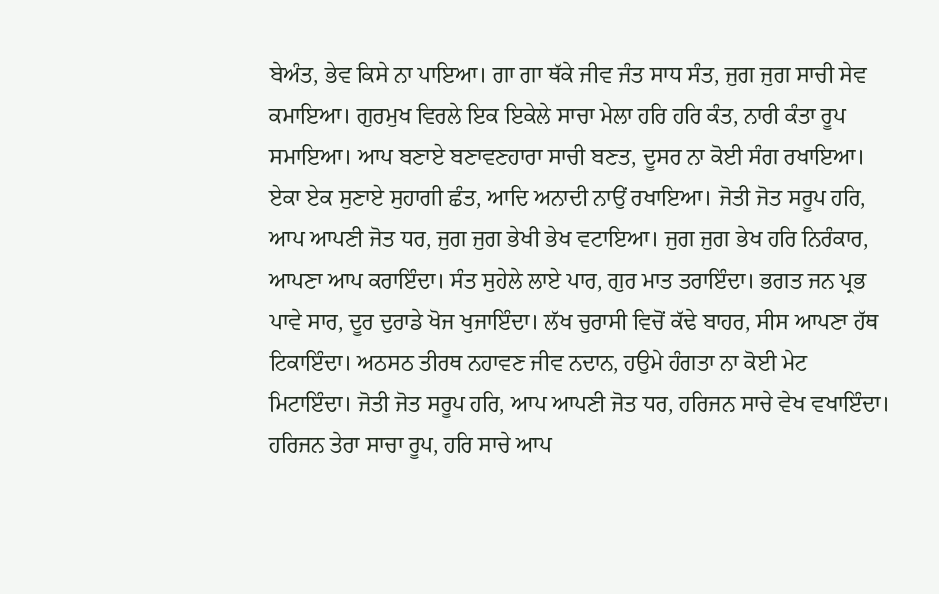ਬੇਅੰਤ, ਭੇਵ ਕਿਸੇ ਨਾ ਪਾਇਆ। ਗਾ ਗਾ ਥੱਕੇ ਜੀਵ ਜੰਤ ਸਾਧ ਸੰਤ, ਜੁਗ ਜੁਗ ਸਾਚੀ ਸੇਵ ਕਮਾਇਆ। ਗੁਰਮੁਖ ਵਿਰਲੇ ਇਕ ਇਕੇਲੇ ਸਾਚਾ ਮੇਲਾ ਹਰਿ ਹਰਿ ਕੰਤ, ਨਾਰੀ ਕੰਤਾ ਰੂਪ ਸਮਾਇਆ। ਆਪ ਬਣਾਏ ਬਣਾਵਣਹਾਰਾ ਸਾਚੀ ਬਣਤ, ਦੂਸਰ ਨਾ ਕੋਈ ਸੰਗ ਰਖਾਇਆ। ਏਕਾ ਏਕ ਸੁਣਾਏ ਸੁਹਾਗੀ ਛੰਤ, ਆਦਿ ਅਨਾਦੀ ਨਾਉਂ ਰਖਾਇਆ। ਜੋਤੀ ਜੋਤ ਸਰੂਪ ਹਰਿ, ਆਪ ਆਪਣੀ ਜੋਤ ਧਰ, ਜੁਗ ਜੁਗ ਭੇਖੀ ਭੇਖ ਵਟਾਇਆ। ਜੁਗ ਜੁਗ ਭੇਖ ਹਰਿ ਨਿਰੰਕਾਰ, ਆਪਣਾ ਆਪ ਕਰਾਇੰਦਾ। ਸੰਤ ਸੁਹੇਲੇ ਲਾਏ ਪਾਰ, ਗੁਰ ਮਾਤ ਤਰਾਇੰਦਾ। ਭਗਤ ਜਨ ਪ੍ਰਭ ਪਾਵੇ ਸਾਰ, ਦੂਰ ਦੁਰਾਡੇ ਖੋਜ ਖੁਜਾਇੰਦਾ। ਲੱਖ ਚੁਰਾਸੀ ਵਿਚੋਂ ਕੱਢੇ ਬਾਹਰ, ਸੀਸ ਆਪਣਾ ਹੱਥ ਟਿਕਾਇੰਦਾ। ਅਠਸਠ ਤੀਰਥ ਨਹਾਵਣ ਜੀਵ ਨਦਾਨ, ਹਉਮੇ ਹੰਗਤਾ ਨਾ ਕੋਈ ਮੇਟ ਮਿਟਾਇੰਦਾ। ਜੋਤੀ ਜੋਤ ਸਰੂਪ ਹਰਿ, ਆਪ ਆਪਣੀ ਜੋਤ ਧਰ, ਹਰਿਜਨ ਸਾਚੇ ਵੇਖ ਵਖਾਇੰਦਾ। ਹਰਿਜਨ ਤੇਰਾ ਸਾਚਾ ਰੂਪ, ਹਰਿ ਸਾਚੇ ਆਪ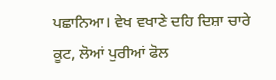ਪਛਾਨਿਆ। ਵੇਖ ਵਖਾਣੇ ਦਹਿ ਦਿਸ਼ਾ ਚਾਰੇ ਕੂਟ, ਲੋਆਂ ਪੁਰੀਆਂ ਫੋਲ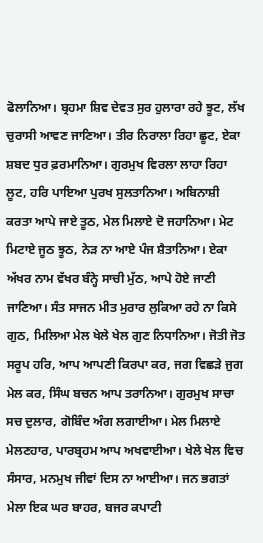ਫੋਲਾਨਿਆ। ਬ੍ਰਹਮਾ ਸ਼ਿਵ ਦੇਵਤ ਸੁਰ ਹੁਲਾਰਾ ਰਹੇ ਝੂਟ, ਲੱਖ ਚੁਰਾਸੀ ਆਵਣ ਜਾਣਿਆ। ਤੀਰ ਨਿਰਾਲਾ ਰਿਹਾ ਛੂਟ, ਏਕਾ ਸ਼ਬਦ ਧੁਰ ਫ਼ਰਮਾਨਿਆ। ਗੁਰਮੁਖ ਵਿਰਲਾ ਲਾਹਾ ਰਿਹਾ ਲੂਟ, ਹਰਿ ਪਾਇਆ ਪੁਰਖ ਸੁਲਤਾਨਿਆ। ਅਬਿਨਾਸ਼ੀ ਕਰਤਾ ਆਪੇ ਜਾਏ ਤੂਠ, ਮੇਲ ਮਿਲਾਏ ਦੋ ਜਹਾਨਿਆ। ਮੇਟ ਮਿਟਾਏ ਜੂਠ ਝੂਠ, ਨੇੜ ਨਾ ਆਏ ਪੰਜ ਸ਼ੈਤਾਨਿਆ। ਏਕਾ ਅੱਖਰ ਨਾਮ ਵੱਖਰ ਬੰਨ੍ਹੇ ਸਾਚੀ ਮੁੱਠ, ਆਪੇ ਹੋਏ ਜਾਣੀ ਜਾਣਿਆ। ਸੰਤ ਸਾਜਨ ਮੀਤ ਮੁਰਾਰ ਲੁਕਿਆ ਰਹੇ ਨਾ ਕਿਸੇ ਗੁਠ, ਮਿਲਿਆ ਮੇਲ ਖੇਲੇ ਖੇਲ ਗੁਣ ਨਿਧਾਨਿਆ। ਜੋਤੀ ਜੋਤ ਸਰੂਪ ਹਰਿ, ਆਪ ਆਪਣੀ ਕਿਰਪਾ ਕਰ, ਜਗ ਵਿਛੜੇ ਜੁਗ ਮੇਲ ਕਰ, ਸਿੰਘ ਬਚਨ ਆਪ ਤਰਾਨਿਆ। ਗੁਰਮੁਖ ਸਾਚਾ ਸਚ ਦੁਲਾਰ, ਗੋਬਿੰਦ ਅੰਗ ਲਗਾਈਆ। ਮੇਲ ਮਿਲਾਏ ਮੇਲਣਹਾਰ, ਪਾਰਬ੍ਰਹਮ ਆਪ ਅਖਵਾਈਆ। ਖੇਲੇ ਖੇਲ ਵਿਚ ਸੰਸਾਰ, ਮਨਮੁਖ ਜੀਵਾਂ ਦਿਸ ਨਾ ਆਈਆ। ਜਨ ਭਗਤਾਂ ਮੇਲਾ ਇਕ ਘਰ ਬਾਹਰ, ਬਜਰ ਕਪਾਟੀ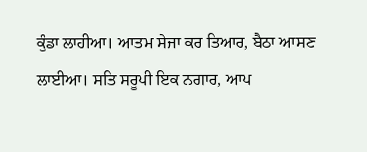ਕੁੰਡਾ ਲਾਹੀਆ। ਆਤਮ ਸੇਜਾ ਕਰ ਤਿਆਰ, ਬੈਠਾ ਆਸਣ ਲਾਈਆ। ਸਤਿ ਸਰੂਪੀ ਇਕ ਨਗਾਰ, ਆਪ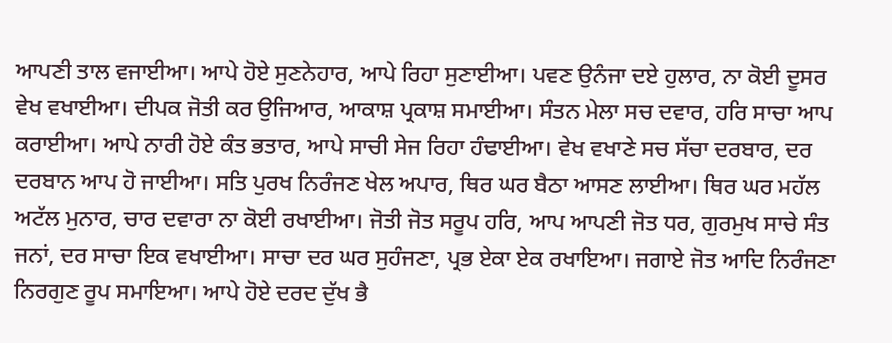ਆਪਣੀ ਤਾਲ ਵਜਾਈਆ। ਆਪੇ ਹੋਏ ਸੁਣਨੇਹਾਰ, ਆਪੇ ਰਿਹਾ ਸੁਣਾਈਆ। ਪਵਣ ਉਨੰਜਾ ਦਏ ਹੁਲਾਰ, ਨਾ ਕੋਈ ਦੂਸਰ ਵੇਖ ਵਖਾਈਆ। ਦੀਪਕ ਜੋਤੀ ਕਰ ਉਜਿਆਰ, ਆਕਾਸ਼ ਪ੍ਰਕਾਸ਼ ਸਮਾਈਆ। ਸੰਤਨ ਮੇਲਾ ਸਚ ਦਵਾਰ, ਹਰਿ ਸਾਚਾ ਆਪ ਕਰਾਈਆ। ਆਪੇ ਨਾਰੀ ਹੋਏ ਕੰਤ ਭਤਾਰ, ਆਪੇ ਸਾਚੀ ਸੇਜ ਰਿਹਾ ਹੰਢਾਈਆ। ਵੇਖ ਵਖਾਣੇ ਸਚ ਸੱਚਾ ਦਰਬਾਰ, ਦਰ ਦਰਬਾਨ ਆਪ ਹੋ ਜਾਈਆ। ਸਤਿ ਪੁਰਖ ਨਿਰੰਜਣ ਖੇਲ ਅਪਾਰ, ਥਿਰ ਘਰ ਬੈਠਾ ਆਸਣ ਲਾਈਆ। ਥਿਰ ਘਰ ਮਹੱਲ ਅਟੱਲ ਮੁਨਾਰ, ਚਾਰ ਦਵਾਰਾ ਨਾ ਕੋਈ ਰਖਾਈਆ। ਜੋਤੀ ਜੋਤ ਸਰੂਪ ਹਰਿ, ਆਪ ਆਪਣੀ ਜੋਤ ਧਰ, ਗੁਰਮੁਖ ਸਾਚੇ ਸੰਤ ਜਨਾਂ, ਦਰ ਸਾਚਾ ਇਕ ਵਖਾਈਆ। ਸਾਚਾ ਦਰ ਘਰ ਸੁਹੰਜਣਾ, ਪ੍ਰਭ ਏਕਾ ਏਕ ਰਖਾਇਆ। ਜਗਾਏ ਜੋਤ ਆਦਿ ਨਿਰੰਜਣਾ ਨਿਰਗੁਣ ਰੂਪ ਸਮਾਇਆ। ਆਪੇ ਹੋਏ ਦਰਦ ਦੁੱਖ ਭੈ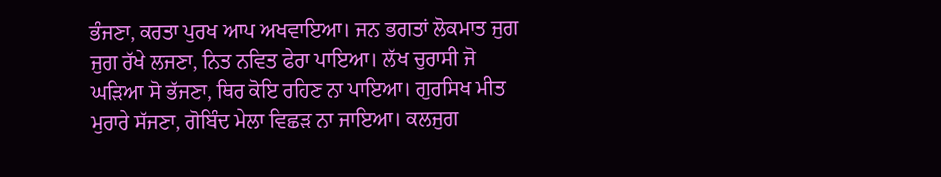ਭੰਜਣਾ, ਕਰਤਾ ਪੁਰਖ ਆਪ ਅਖਵਾਇਆ। ਜਨ ਭਗਤਾਂ ਲੋਕਮਾਤ ਜੁਗ ਜੁਗ ਰੱਖੇ ਲਜਣਾ, ਨਿਤ ਨਵਿਤ ਫੇਰਾ ਪਾਇਆ। ਲੱਖ ਚੁਰਾਸੀ ਜੋ ਘੜਿਆ ਸੋ ਭੱਜਣਾ, ਥਿਰ ਕੋਇ ਰਹਿਣ ਨਾ ਪਾਇਆ। ਗੁਰਸਿਖ ਮੀਤ ਮੁਰਾਰੇ ਸੱਜਣਾ, ਗੋਬਿੰਦ ਮੇਲਾ ਵਿਛੜ ਨਾ ਜਾਇਆ। ਕਲਜੁਗ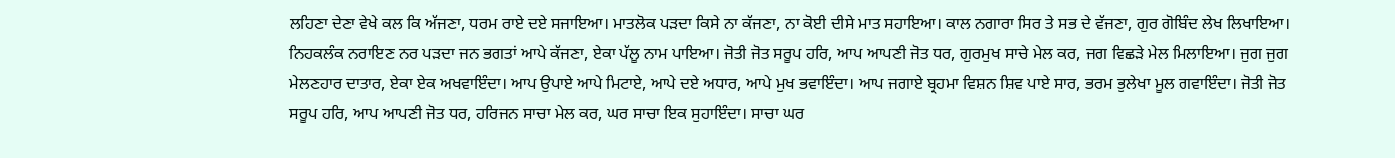ਲਹਿਣਾ ਦੇਣਾ ਵੇਖੇ ਕਲ ਕਿ ਅੱਜਣਾ, ਧਰਮ ਰਾਏ ਦਏ ਸਜਾਇਆ। ਮਾਤਲੋਕ ਪੜਦਾ ਕਿਸੇ ਨਾ ਕੱਜਣਾ, ਨਾ ਕੋਈ ਦੀਸੇ ਮਾਤ ਸਹਾਇਆ। ਕਾਲ ਨਗਾਰਾ ਸਿਰ ਤੇ ਸਭ ਦੇ ਵੱਜਣਾ, ਗੁਰ ਗੋਬਿੰਦ ਲੇਖ ਲਿਖਾਇਆ। ਨਿਹਕਲੰਕ ਨਰਾਇਣ ਨਰ ਪੜਦਾ ਜਨ ਭਗਤਾਂ ਆਪੇ ਕੱਜਣਾ, ਏਕਾ ਪੱਲੂ ਨਾਮ ਪਾਇਆ। ਜੋਤੀ ਜੋਤ ਸਰੂਪ ਹਰਿ, ਆਪ ਆਪਣੀ ਜੋਤ ਧਰ, ਗੁਰਮੁਖ ਸਾਚੇ ਮੇਲ ਕਰ, ਜਗ ਵਿਛੜੇ ਮੇਲ ਮਿਲਾਇਆ। ਜੁਗ ਜੁਗ ਮੇਲਣਹਾਰ ਦਾਤਾਰ, ਏਕਾ ਏਕ ਅਖਵਾਇੰਦਾ। ਆਪ ਉਪਾਏ ਆਪੇ ਮਿਟਾਏ, ਆਪੇ ਦਏ ਅਧਾਰ, ਆਪੇ ਮੁਖ ਭਵਾਇੰਦਾ। ਆਪ ਜਗਾਏ ਬ੍ਰਹਮਾ ਵਿਸ਼ਨ ਸ਼ਿਵ ਪਾਏ ਸਾਰ, ਭਰਮ ਭੁਲੇਖਾ ਮੂਲ ਗਵਾਇੰਦਾ। ਜੋਤੀ ਜੋਤ ਸਰੂਪ ਹਰਿ, ਆਪ ਆਪਣੀ ਜੋਤ ਧਰ, ਹਰਿਜਨ ਸਾਚਾ ਮੇਲ ਕਰ, ਘਰ ਸਾਚਾ ਇਕ ਸੁਹਾਇੰਦਾ। ਸਾਚਾ ਘਰ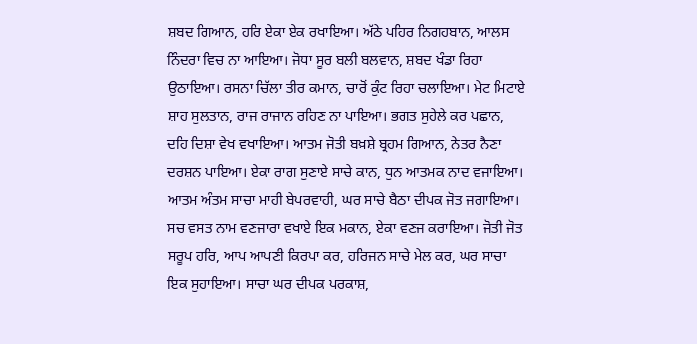ਸ਼ਬਦ ਗਿਆਨ, ਹਰਿ ਏਕਾ ਏਕ ਰਖਾਇਆ। ਅੱਠੇ ਪਹਿਰ ਨਿਗਹਬਾਨ, ਆਲਸ ਨਿੰਦਰਾ ਵਿਚ ਨਾ ਆਇਆ। ਜੋਧਾ ਸੂਰ ਬਲੀ ਬਲਵਾਨ, ਸ਼ਬਦ ਖੰਡਾ ਰਿਹਾ ਉਠਾਇਆ। ਰਸਨਾ ਚਿੱਲਾ ਤੀਰ ਕਮਾਨ, ਚਾਰੋਂ ਕੁੰਟ ਰਿਹਾ ਚਲਾਇਆ। ਮੇਟ ਮਿਟਾਏ ਸ਼ਾਹ ਸੁਲਤਾਨ, ਰਾਜ ਰਾਜਾਨ ਰਹਿਣ ਨਾ ਪਾਇਆ। ਭਗਤ ਸੁਹੇਲੇ ਕਰ ਪਛਾਨ, ਦਹਿ ਦਿਸ਼ਾ ਵੇਖ ਵਖਾਇਆ। ਆਤਮ ਜੋਤੀ ਬਖ਼ਸ਼ੇ ਬ੍ਰਹਮ ਗਿਆਨ, ਨੇਤਰ ਨੈਣਾ ਦਰਸ਼ਨ ਪਾਇਆ। ਏਕਾ ਰਾਗ ਸੁਣਾਏ ਸਾਚੇ ਕਾਨ, ਧੁਨ ਆਤਮਕ ਨਾਦ ਵਜਾਇਆ। ਆਤਮ ਅੰਤਮ ਸਾਚਾ ਮਾਹੀ ਬੇਪਰਵਾਹੀ, ਘਰ ਸਾਚੇ ਬੈਠਾ ਦੀਪਕ ਜੋਤ ਜਗਾਇਆ। ਸਚ ਵਸਤ ਨਾਮ ਵਣਜਾਰਾ ਵਖਾਏ ਇਕ ਮਕਾਨ, ਏਕਾ ਵਣਜ ਕਰਾਇਆ। ਜੋਤੀ ਜੋਤ ਸਰੂਪ ਹਰਿ, ਆਪ ਆਪਣੀ ਕਿਰਪਾ ਕਰ, ਹਰਿਜਨ ਸਾਚੇ ਮੇਲ ਕਰ, ਘਰ ਸਾਚਾ ਇਕ ਸੁਹਾਇਆ। ਸਾਚਾ ਘਰ ਦੀਪਕ ਪਰਕਾਸ਼,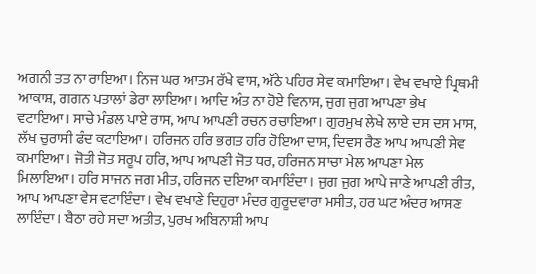ਅਗਨੀ ਤਤ ਨਾ ਰਾਇਆ। ਨਿਜ ਘਰ ਆਤਮ ਰੱਖੇ ਵਾਸ, ਅੱਠੇ ਪਹਿਰ ਸੇਵ ਕਮਾਇਆ। ਵੇਖ ਵਖਾਏ ਪ੍ਰਿਥਮੀ ਆਕਾਸ਼, ਗਗਨ ਪਤਾਲਾਂ ਡੇਰਾ ਲਾਇਆ। ਆਦਿ ਅੰਤ ਨਾ ਹੋਏ ਵਿਨਾਸ, ਜੁਗ ਜੁਗ ਆਪਣਾ ਭੇਖ ਵਟਾਇਆ। ਸਾਚੇ ਮੰਡਲ ਪਾਏ ਰਾਸ, ਆਪ ਆਪਣੀ ਰਚਨ ਰਚਾਇਆ। ਗੁਰਮੁਖ ਲੇਖੇ ਲਾਏ ਦਸ ਦਸ ਮਾਸ, ਲੱਖ ਚੁਰਾਸੀ ਫੰਦ ਕਟਾਇਆ। ਹਰਿਜਨ ਹਰਿ ਭਗਤ ਹਰਿ ਹੋਇਆ ਦਾਸ, ਦਿਵਸ ਰੈਣ ਆਪ ਆਪਣੀ ਸੇਵ ਕਮਾਇਆ। ਜੋਤੀ ਜੋਤ ਸਰੂਪ ਹਰਿ, ਆਪ ਆਪਣੀ ਜੋਤ ਧਰ, ਹਰਿਜਨ ਸਾਚਾ ਮੇਲ ਆਪਣਾ ਮੇਲ ਮਿਲਾਇਆ। ਹਰਿ ਸਾਜਨ ਜਗ ਮੀਤ, ਹਰਿਜਨ ਦਇਆ ਕਮਾਇੰਦਾ। ਜੁਗ ਜੁਗ ਆਪੇ ਜਾਣੇ ਆਪਣੀ ਰੀਤ, ਆਪ ਆਪਣਾ ਵੇਸ ਵਟਾਇੰਦਾ। ਵੇਖ ਵਖਾਣੇ ਦਿਹੁਰਾ ਮੰਦਰ ਗੁਰੂਦਵਾਰਾ ਮਸੀਤ, ਹਰ ਘਟ ਅੰਦਰ ਆਸਣ ਲਾਇੰਦਾ। ਬੈਠਾ ਰਹੇ ਸਦਾ ਅਤੀਤ, ਪੁਰਖ ਅਬਿਨਾਸ਼ੀ ਆਪ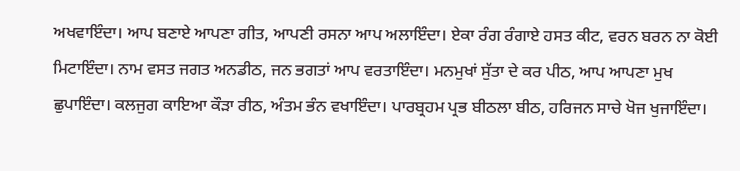ਅਖਵਾਇੰਦਾ। ਆਪ ਬਣਾਏ ਆਪਣਾ ਗੀਤ, ਆਪਣੀ ਰਸਨਾ ਆਪ ਅਲਾਇੰਦਾ। ਏਕਾ ਰੰਗ ਰੰਗਾਏ ਹਸਤ ਕੀਟ, ਵਰਨ ਬਰਨ ਨਾ ਕੋਈ ਮਿਟਾਇੰਦਾ। ਨਾਮ ਵਸਤ ਜਗਤ ਅਨਡੀਠ, ਜਨ ਭਗਤਾਂ ਆਪ ਵਰਤਾਇੰਦਾ। ਮਨਮੁਖਾਂ ਸੁੱਤਾ ਦੇ ਕਰ ਪੀਠ, ਆਪ ਆਪਣਾ ਮੁਖ ਛੁਪਾਇੰਦਾ। ਕਲਜੁਗ ਕਾਇਆ ਕੌੜਾ ਰੀਠ, ਅੰਤਮ ਭੰਨ ਵਖਾਇੰਦਾ। ਪਾਰਬ੍ਰਹਮ ਪ੍ਰਭ ਬੀਠਲਾ ਬੀਠ, ਹਰਿਜਨ ਸਾਚੇ ਖੋਜ ਖੁਜਾਇੰਦਾ।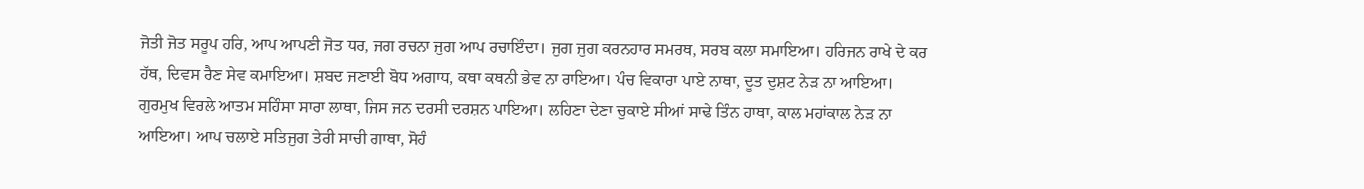ਜੋਤੀ ਜੋਤ ਸਰੂਪ ਹਰਿ, ਆਪ ਆਪਣੀ ਜੋਤ ਧਰ, ਜਗ ਰਚਨਾ ਜੁਗ ਆਪ ਰਚਾਇੰਦਾ। ਜੁਗ ਜੁਗ ਕਰਨਹਾਰ ਸਮਰਥ, ਸਰਬ ਕਲਾ ਸਮਾਇਆ। ਹਰਿਜਨ ਰਾਖੇ ਦੇ ਕਰ ਹੱਥ, ਦਿਵਸ ਰੈਣ ਸੇਵ ਕਮਾਇਆ। ਸ਼ਬਦ ਜਣਾਈ ਬੋਧ ਅਗਾਧ, ਕਥਾ ਕਥਨੀ ਭੇਵ ਨਾ ਰਾਇਆ। ਪੰਚ ਵਿਕਾਰਾ ਪਾਏ ਨਾਥਾ, ਦੂਤ ਦੁਸ਼ਟ ਨੇੜ ਨਾ ਆਇਆ। ਗੁਰਮੁਖ ਵਿਰਲੇ ਆਤਮ ਸਹਿੰਸਾ ਸਾਰਾ ਲਾਥਾ, ਜਿਸ ਜਨ ਦਰਸੀ ਦਰਸ਼ਨ ਪਾਇਆ। ਲਹਿਣਾ ਦੇਣਾ ਚੁਕਾਏ ਸੀਆਂ ਸਾਢੇ ਤਿੰਨ ਹਾਥਾ, ਕਾਲ ਮਹਾਂਕਾਲ ਨੇੜ ਨਾ ਆਇਆ। ਆਪ ਚਲਾਏ ਸਤਿਜੁਗ ਤੇਰੀ ਸਾਚੀ ਗਾਥਾ, ਸੋਹੰ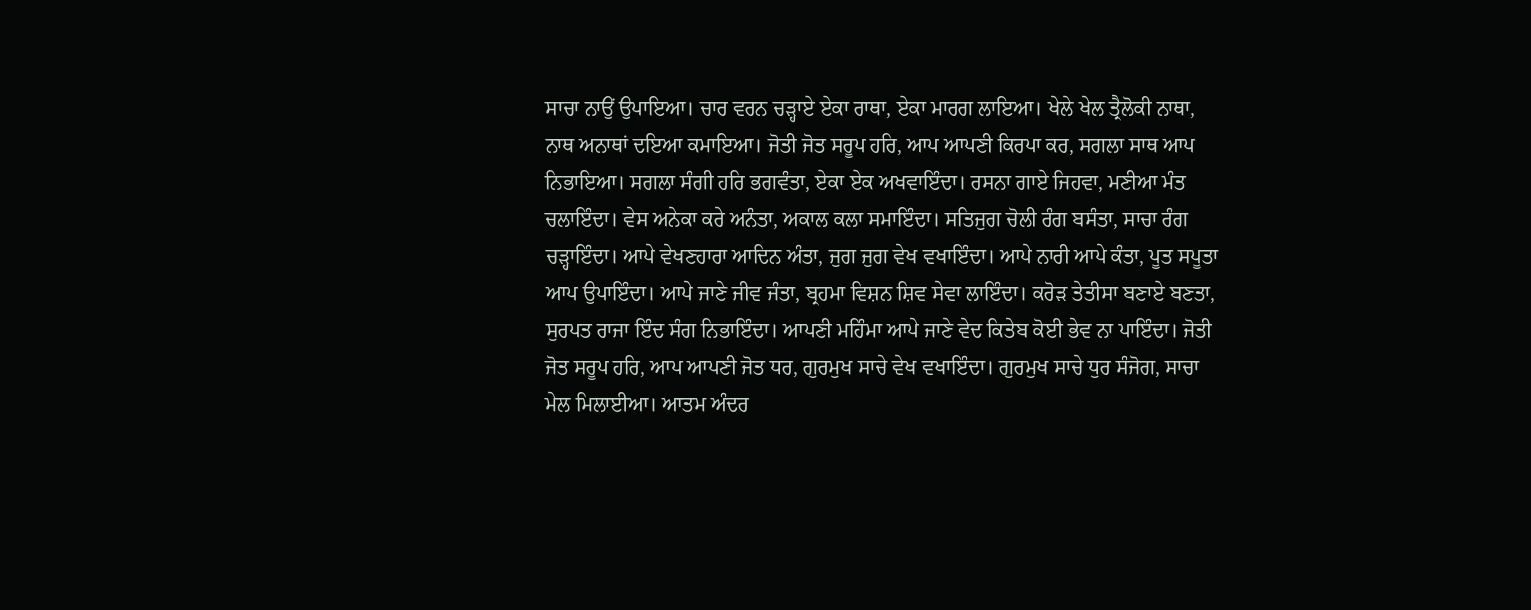ਸਾਚਾ ਨਾਉਂ ਉਪਾਇਆ। ਚਾਰ ਵਰਨ ਚੜ੍ਹਾਏ ਏਕਾ ਰਾਥਾ, ਏਕਾ ਮਾਰਗ ਲਾਇਆ। ਖੇਲੇ ਖੇਲ ਤ੍ਰੈਲੋਕੀ ਨਾਥਾ, ਨਾਥ ਅਨਾਥਾਂ ਦਇਆ ਕਮਾਇਆ। ਜੋਤੀ ਜੋਤ ਸਰੂਪ ਹਰਿ, ਆਪ ਆਪਣੀ ਕਿਰਪਾ ਕਰ, ਸਗਲਾ ਸਾਥ ਆਪ ਨਿਭਾਇਆ। ਸਗਲਾ ਸੰਗੀ ਹਰਿ ਭਗਵੰਤਾ, ਏਕਾ ਏਕ ਅਖਵਾਇੰਦਾ। ਰਸਨਾ ਗਾਏ ਜਿਹਵਾ, ਮਣੀਆ ਮੰਤ ਚਲਾਇੰਦਾ। ਵੇਸ ਅਨੇਕਾ ਕਰੇ ਅਨੰਤਾ, ਅਕਾਲ ਕਲਾ ਸਮਾਇੰਦਾ। ਸਤਿਜੁਗ ਚੋਲੀ ਰੰਗ ਬਸੰਤਾ, ਸਾਚਾ ਰੰਗ ਚੜ੍ਹਾਇੰਦਾ। ਆਪੇ ਵੇਖਣਹਾਰਾ ਆਦਿਨ ਅੰਤਾ, ਜੁਗ ਜੁਗ ਵੇਖ ਵਖਾਇੰਦਾ। ਆਪੇ ਨਾਰੀ ਆਪੇ ਕੰਤਾ, ਪੂਤ ਸਪੂਤਾ ਆਪ ਉਪਾਇੰਦਾ। ਆਪੇ ਜਾਣੇ ਜੀਵ ਜੰਤਾ, ਬ੍ਰਹਮਾ ਵਿਸ਼ਨ ਸ਼ਿਵ ਸੇਵਾ ਲਾਇੰਦਾ। ਕਰੋੜ ਤੇਤੀਸਾ ਬਣਾਏ ਬਣਤਾ, ਸੁਰਪਤ ਰਾਜਾ ਇੰਦ ਸੰਗ ਨਿਭਾਇੰਦਾ। ਆਪਣੀ ਮਹਿੰਮਾ ਆਪੇ ਜਾਣੇ ਵੇਦ ਕਿਤੇਬ ਕੋਈ ਭੇਵ ਨਾ ਪਾਇੰਦਾ। ਜੋਤੀ ਜੋਤ ਸਰੂਪ ਹਰਿ, ਆਪ ਆਪਣੀ ਜੋਤ ਧਰ, ਗੁਰਮੁਖ ਸਾਚੇ ਵੇਖ ਵਖਾਇੰਦਾ। ਗੁਰਮੁਖ ਸਾਚੇ ਧੁਰ ਸੰਜੋਗ, ਸਾਚਾ ਮੇਲ ਮਿਲਾਈਆ। ਆਤਮ ਅੰਦਰ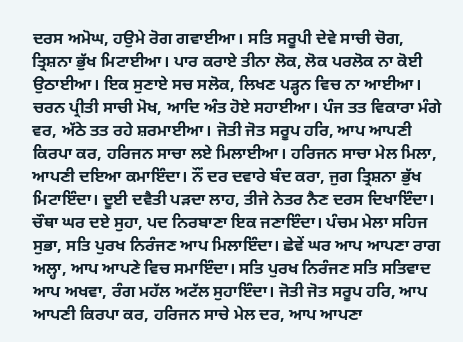ਦਰਸ ਅਮੋਘ, ਹਉਮੇ ਰੋਗ ਗਵਾਈਆ। ਸਤਿ ਸਰੂਪੀ ਦੇਵੇ ਸਾਚੀ ਚੋਗ, ਤ੍ਰਿਸ਼ਨਾ ਭੁੱਖ ਮਿਟਾਈਆ। ਪਾਰ ਕਰਾਏ ਤੀਨਾ ਲੋਕ, ਲੋਕ ਪਰਲੋਕ ਨਾ ਕੋਈ ਉਠਾਈਆ। ਇਕ ਸੁਣਾਏ ਸਚ ਸਲੋਕ, ਲਿਖਣ ਪੜ੍ਹਨ ਵਿਚ ਨਾ ਆਈਆ। ਚਰਨ ਪ੍ਰੀਤੀ ਸਾਚੀ ਮੋਖ, ਆਦਿ ਅੰਤ ਹੋਏ ਸਹਾਈਆ। ਪੰਜ ਤਤ ਵਿਕਾਰਾ ਮੰਗੇ ਵਰ, ਅੱਠੇ ਤਤ ਰਹੇ ਸ਼ਰਮਾਈਆ। ਜੋਤੀ ਜੋਤ ਸਰੂਪ ਹਰਿ, ਆਪ ਆਪਣੀ ਕਿਰਪਾ ਕਰ, ਹਰਿਜਨ ਸਾਚਾ ਲਏ ਮਿਲਾਈਆ। ਹਰਿਜਨ ਸਾਚਾ ਮੇਲ ਮਿਲਾ, ਆਪਣੀ ਦਇਆ ਕਮਾਇੰਦਾ। ਨੌਂ ਦਰ ਦਵਾਰੇ ਬੰਦ ਕਰਾ, ਜੁਗ ਤ੍ਰਿਸ਼ਨਾ ਭੁੱਖ ਮਿਟਾਇੰਦਾ। ਦੂਈ ਦਵੈਤੀ ਪੜਦਾ ਲਾਹ, ਤੀਜੇ ਨੇਤਰ ਨੈਣ ਦਰਸ ਦਿਖਾਇੰਦਾ। ਚੌਥਾ ਘਰ ਦਏ ਸੁਹਾ, ਪਦ ਨਿਰਬਾਣਾ ਇਕ ਜਣਾਇੰਦਾ। ਪੰਚਮ ਮੇਲਾ ਸਹਿਜ ਸੁਭਾ, ਸਤਿ ਪੁਰਖ ਨਿਰੰਜਣ ਆਪ ਮਿਲਾਇੰਦਾ। ਛੇਵੇਂ ਘਰ ਆਪ ਆਪਣਾ ਰਾਗ ਅਲ੍ਹਾ, ਆਪ ਆਪਣੇ ਵਿਚ ਸਮਾਇੰਦਾ। ਸਤਿ ਪੁਰਖ ਨਿਰੰਜਣ ਸਤਿ ਸਤਿਵਾਦ ਆਪ ਅਖਵਾ, ਰੰਗ ਮਹੱਲ ਅਟੱਲ ਸੁਹਾਇੰਦਾ। ਜੋਤੀ ਜੋਤ ਸਰੂਪ ਹਰਿ, ਆਪ ਆਪਣੀ ਕਿਰਪਾ ਕਰ, ਹਰਿਜਨ ਸਾਚੇ ਮੇਲ ਦਰ, ਆਪ ਆਪਣਾ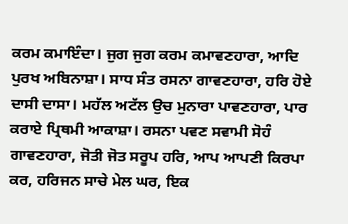ਕਰਮ ਕਮਾਇੰਦਾ। ਜੁਗ ਜੁਗ ਕਰਮ ਕਮਾਵਣਹਾਰਾ, ਆਦਿ ਪੁਰਖ ਅਬਿਨਾਸ਼ਾ। ਸਾਧ ਸੰਤ ਰਸਨਾ ਗਾਵਣਹਾਰਾ, ਹਰਿ ਹੋਏ ਦਾਸੀ ਦਾਸਾ। ਮਹੱਲ ਅਟੱਲ ਉਚ ਮੁਨਾਰਾ ਪਾਵਣਹਾਰਾ, ਪਾਰ ਕਰਾਏ ਪ੍ਰਿਥਮੀ ਆਕਾਸ਼ਾ। ਰਸਨਾ ਪਵਣ ਸਵਾਮੀ ਸੋਹੰ ਗਾਵਣਹਾਰਾ, ਜੋਤੀ ਜੋਤ ਸਰੂਪ ਹਰਿ, ਆਪ ਆਪਣੀ ਕਿਰਪਾ ਕਰ, ਹਰਿਜਨ ਸਾਚੇ ਮੇਲ ਘਰ, ਇਕ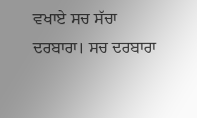ਵਖਾਏ ਸਚ ਸੱਚਾ ਦਰਬਾਰਾ। ਸਚ ਦਰਬਾਰਾ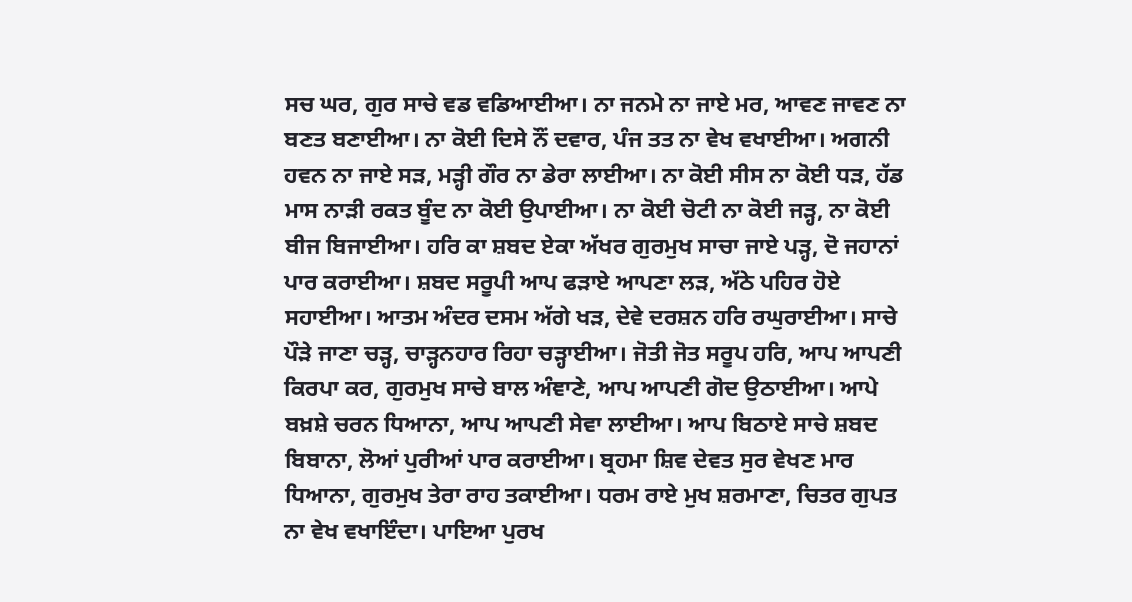ਸਚ ਘਰ, ਗੁਰ ਸਾਚੇ ਵਡ ਵਡਿਆਈਆ। ਨਾ ਜਨਮੇ ਨਾ ਜਾਏ ਮਰ, ਆਵਣ ਜਾਵਣ ਨਾ ਬਣਤ ਬਣਾਈਆ। ਨਾ ਕੋਈ ਦਿਸੇ ਨੌਂ ਦਵਾਰ, ਪੰਜ ਤਤ ਨਾ ਵੇਖ ਵਖਾਈਆ। ਅਗਨੀ ਹਵਨ ਨਾ ਜਾਏ ਸੜ, ਮੜ੍ਹੀ ਗੌਰ ਨਾ ਡੇਰਾ ਲਾਈਆ। ਨਾ ਕੋਈ ਸੀਸ ਨਾ ਕੋਈ ਧੜ, ਹੱਡ ਮਾਸ ਨਾੜੀ ਰਕਤ ਬੂੰਦ ਨਾ ਕੋਈ ਉਪਾਈਆ। ਨਾ ਕੋਈ ਚੋਟੀ ਨਾ ਕੋਈ ਜੜ੍ਹ, ਨਾ ਕੋਈ ਬੀਜ ਬਿਜਾਈਆ। ਹਰਿ ਕਾ ਸ਼ਬਦ ਏਕਾ ਅੱਖਰ ਗੁਰਮੁਖ ਸਾਚਾ ਜਾਏ ਪੜ੍ਹ, ਦੋ ਜਹਾਨਾਂ ਪਾਰ ਕਰਾਈਆ। ਸ਼ਬਦ ਸਰੂਪੀ ਆਪ ਫੜਾਏ ਆਪਣਾ ਲੜ, ਅੱਠੇ ਪਹਿਰ ਹੋਏ ਸਹਾਈਆ। ਆਤਮ ਅੰਦਰ ਦਸਮ ਅੱਗੇ ਖੜ, ਦੇਵੇ ਦਰਸ਼ਨ ਹਰਿ ਰਘੁਰਾਈਆ। ਸਾਚੇ ਪੌੜੇ ਜਾਣਾ ਚੜ੍ਹ, ਚਾੜ੍ਹਨਹਾਰ ਰਿਹਾ ਚੜ੍ਹਾਈਆ। ਜੋਤੀ ਜੋਤ ਸਰੂਪ ਹਰਿ, ਆਪ ਆਪਣੀ ਕਿਰਪਾ ਕਰ, ਗੁਰਮੁਖ ਸਾਚੇ ਬਾਲ ਅੰਞਾਣੇ, ਆਪ ਆਪਣੀ ਗੋਦ ਉਠਾਈਆ। ਆਪੇ ਬਖ਼ਸ਼ੇ ਚਰਨ ਧਿਆਨਾ, ਆਪ ਆਪਣੀ ਸੇਵਾ ਲਾਈਆ। ਆਪ ਬਿਠਾਏ ਸਾਚੇ ਸ਼ਬਦ ਬਿਬਾਨਾ, ਲੋਆਂ ਪੁਰੀਆਂ ਪਾਰ ਕਰਾਈਆ। ਬ੍ਰਹਮਾ ਸ਼ਿਵ ਦੇਵਤ ਸੁਰ ਵੇਖਣ ਮਾਰ ਧਿਆਨਾ, ਗੁਰਮੁਖ ਤੇਰਾ ਰਾਹ ਤਕਾਈਆ। ਧਰਮ ਰਾਏ ਮੁਖ ਸ਼ਰਮਾਣਾ, ਚਿਤਰ ਗੁਪਤ ਨਾ ਵੇਖ ਵਖਾਇੰਦਾ। ਪਾਇਆ ਪੁਰਖ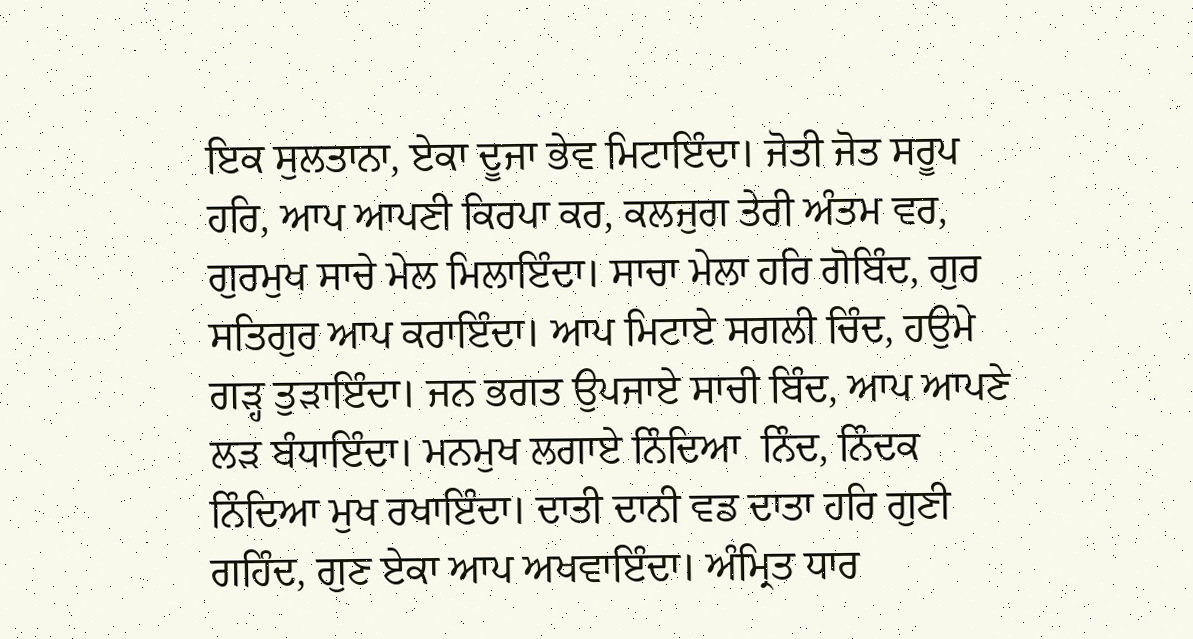ਇਕ ਸੁਲਤਾਨਾ, ਏਕਾ ਦੂਜਾ ਭੇਵ ਮਿਟਾਇੰਦਾ। ਜੋਤੀ ਜੋਤ ਸਰੂਪ ਹਰਿ, ਆਪ ਆਪਣੀ ਕਿਰਪਾ ਕਰ, ਕਲਜੁਗ ਤੇਰੀ ਅੰਤਮ ਵਰ, ਗੁਰਮੁਖ ਸਾਚੇ ਮੇਲ ਮਿਲਾਇੰਦਾ। ਸਾਚਾ ਮੇਲਾ ਹਰਿ ਗੋਬਿੰਦ, ਗੁਰ ਸਤਿਗੁਰ ਆਪ ਕਰਾਇੰਦਾ। ਆਪ ਮਿਟਾਏ ਸਗਲੀ ਚਿੰਦ, ਹਉਮੇ ਗੜ੍ਹ ਤੁੜਾਇੰਦਾ। ਜਨ ਭਗਤ ਉਪਜਾਏ ਸਾਚੀ ਬਿੰਦ, ਆਪ ਆਪਣੇ ਲੜ ਬੰਧਾਇੰਦਾ। ਮਨਮੁਖ ਲਗਾਏ ਨਿੰਦਿਆ  ਨਿੰਦ, ਨਿੰਦਕ ਨਿੰਦਿਆ ਮੁਖ ਰਖਾਇੰਦਾ। ਦਾਤੀ ਦਾਨੀ ਵਡ ਦਾਤਾ ਹਰਿ ਗੁਣੀ ਗਹਿੰਦ, ਗੁਣ ਏਕਾ ਆਪ ਅਖਵਾਇੰਦਾ। ਅੰਮ੍ਰਿਤ ਧਾਰ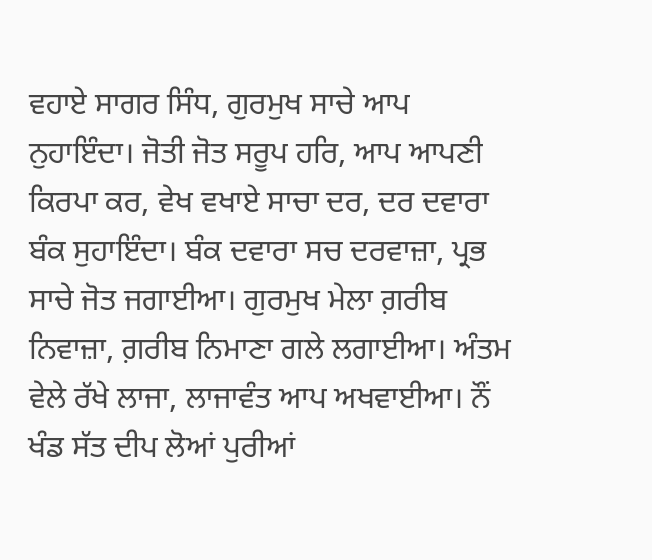ਵਹਾਏ ਸਾਗਰ ਸਿੰਧ, ਗੁਰਮੁਖ ਸਾਚੇ ਆਪ ਨੁਹਾਇੰਦਾ। ਜੋਤੀ ਜੋਤ ਸਰੂਪ ਹਰਿ, ਆਪ ਆਪਣੀ ਕਿਰਪਾ ਕਰ, ਵੇਖ ਵਖਾਏ ਸਾਚਾ ਦਰ, ਦਰ ਦਵਾਰਾ ਬੰਕ ਸੁਹਾਇੰਦਾ। ਬੰਕ ਦਵਾਰਾ ਸਚ ਦਰਵਾਜ਼ਾ, ਪ੍ਰਭ ਸਾਚੇ ਜੋਤ ਜਗਾਈਆ। ਗੁਰਮੁਖ ਮੇਲਾ ਗ਼ਰੀਬ ਨਿਵਾਜ਼ਾ, ਗ਼ਰੀਬ ਨਿਮਾਣਾ ਗਲੇ ਲਗਾਈਆ। ਅੰਤਮ ਵੇਲੇ ਰੱਖੇ ਲਾਜਾ, ਲਾਜਾਵੰਤ ਆਪ ਅਖਵਾਈਆ। ਨੌਂ ਖੰਡ ਸੱਤ ਦੀਪ ਲੋਆਂ ਪੁਰੀਆਂ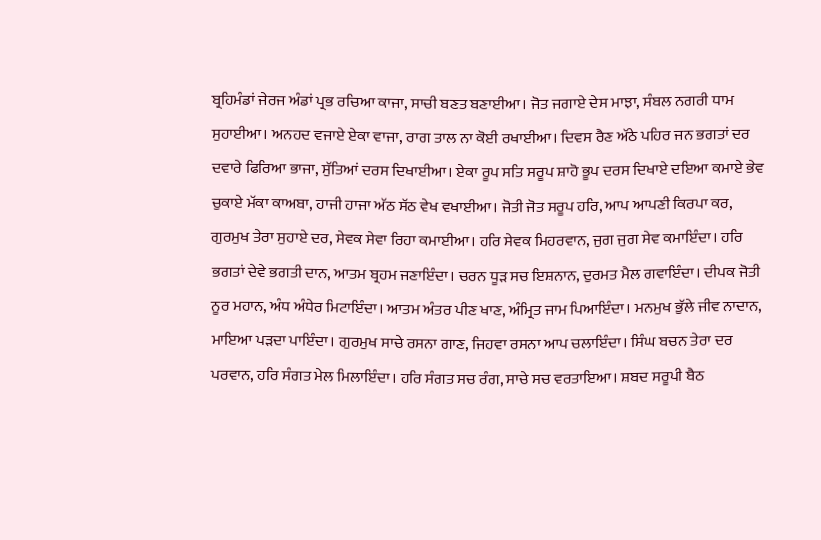ਬ੍ਰਹਿਮੰਡਾਂ ਜੇਰਜ ਅੰਡਾਂ ਪ੍ਰਭ ਰਚਿਆ ਕਾਜਾ, ਸਾਚੀ ਬਣਤ ਬਣਾਈਆ। ਜੋਤ ਜਗਾਏ ਦੇਸ ਮਾਝਾ, ਸੰਬਲ ਨਗਰੀ ਧਾਮ ਸੁਹਾਈਆ। ਅਨਹਦ ਵਜਾਏ ਏਕਾ ਵਾਜਾ, ਰਾਗ ਤਾਲ ਨਾ ਕੋਈ ਰਖਾਈਆ। ਦਿਵਸ ਰੈਣ ਅੱਠੇ ਪਹਿਰ ਜਨ ਭਗਤਾਂ ਦਰ ਦਵਾਰੇ ਫਿਰਿਆ ਭਾਜਾ, ਸੁੱਤਿਆਂ ਦਰਸ ਦਿਖਾਈਆ। ਏਕਾ ਰੂਪ ਸਤਿ ਸਰੂਪ ਸ਼ਾਹੋ ਭੂਪ ਦਰਸ ਦਿਖਾਏ ਦਇਆ ਕਮਾਏ ਭੇਵ ਚੁਕਾਏ ਮੱਕਾ ਕਾਅਬਾ, ਹਾਜੀ ਹਾਜਾ ਅੱਠ ਸੱਠ ਵੇਖ ਵਖਾਈਆ। ਜੋਤੀ ਜੋਤ ਸਰੂਪ ਹਰਿ, ਆਪ ਆਪਣੀ ਕਿਰਪਾ ਕਰ, ਗੁਰਮੁਖ ਤੇਰਾ ਸੁਹਾਏ ਦਰ, ਸੇਵਕ ਸੇਵਾ ਰਿਹਾ ਕਮਾਈਆ। ਹਰਿ ਸੇਵਕ ਮਿਹਰਵਾਨ, ਜੁਗ ਜੁਗ ਸੇਵ ਕਮਾਇੰਦਾ। ਹਰਿ ਭਗਤਾਂ ਦੇਵੇ ਭਗਤੀ ਦਾਨ, ਆਤਮ ਬ੍ਰਹਮ ਜਣਾਇੰਦਾ। ਚਰਨ ਧੂੜ ਸਚ ਇਸ਼ਨਾਨ, ਦੁਰਮਤ ਮੈਲ ਗਵਾਇੰਦਾ। ਦੀਪਕ ਜੋਤੀ ਨੂਰ ਮਹਾਨ, ਅੰਧ ਅੰਧੇਰ ਮਿਟਾਇੰਦਾ। ਆਤਮ ਅੰਤਰ ਪੀਣ ਖਾਣ, ਅੰਮ੍ਰਿਤ ਜਾਮ ਪਿਆਇੰਦਾ। ਮਨਮੁਖ ਭੁੱਲੇ ਜੀਵ ਨਾਦਾਨ, ਮਾਇਆ ਪੜਦਾ ਪਾਇੰਦਾ। ਗੁਰਮੁਖ ਸਾਚੇ ਰਸਨਾ ਗਾਣ, ਜਿਹਵਾ ਰਸਨਾ ਆਪ ਚਲਾਇੰਦਾ। ਸਿੰਘ ਬਚਨ ਤੇਰਾ ਦਰ ਪਰਵਾਨ, ਹਰਿ ਸੰਗਤ ਮੇਲ ਮਿਲਾਇੰਦਾ। ਹਰਿ ਸੰਗਤ ਸਚ ਰੰਗ, ਸਾਚੇ ਸਚ ਵਰਤਾਇਆ। ਸ਼ਬਦ ਸਰੂਪੀ ਬੈਠ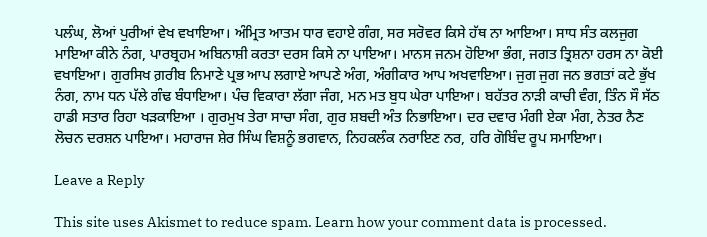ਪਲੰਘ, ਲੋਆਂ ਪੁਰੀਆਂ ਵੇਖ ਵਖਾਇਆ। ਅੰਮ੍ਰਿਤ ਆਤਮ ਧਾਰ ਵਹਾਏ ਗੰਗ, ਸਰ ਸਰੋਵਰ ਕਿਸੇ ਹੱਥ ਨਾ ਆਇਆ। ਸਾਧ ਸੰਤ ਕਲਜੁਗ ਮਾਇਆ ਕੀਨੇ ਨੰਗ, ਪਾਰਬ੍ਰਹਮ ਅਬਿਨਾਸ਼ੀ ਕਰਤਾ ਦਰਸ ਕਿਸੇ ਨਾ ਪਾਇਆ। ਮਾਨਸ ਜਨਮ ਹੋਇਆ ਭੰਗ, ਜਗਤ ਤ੍ਰਿਸ਼ਨਾ ਹਰਸ ਨਾ ਕੋਈ ਵਖਾਇਆ। ਗੁਰਸਿਖ ਗ਼ਰੀਬ ਨਿਮਾਣੇ ਪ੍ਰਭ ਆਪ ਲਗਾਏ ਆਪਣੇ ਅੰਗ, ਅੰਗੀਕਾਰ ਆਪ ਅਖਵਾਇਆ। ਜੁਗ ਜੁਗ ਜਨ ਭਗਤਾਂ ਕਟੇ ਭੁੱਖ ਨੰਗ, ਨਾਮ ਧਨ ਪੱਲੇ ਗੰਢ ਬੰਧਾਇਆ। ਪੰਚ ਵਿਕਾਰਾ ਲੱਗਾ ਜੰਗ, ਮਨ ਮਤ ਬੁਧ ਘੇਰਾ ਪਾਇਆ। ਬਹੱਤਰ ਨਾੜੀ ਕਾਚੀ ਵੰਗ, ਤਿੰਨ ਸੌ ਸੱਠ ਹਾਡੀ ਸਤਾਰ ਰਿਹਾ ਖੜਕਾਇਆ । ਗੁਰਮੁਖ ਤੇਰਾ ਸਾਚਾ ਸੰਗ, ਗੁਰ ਸ਼ਬਦੀ ਅੰਤ ਨਿਭਾਇਆ। ਦਰ ਦਵਾਰ ਮੰਗੀ ਏਕਾ ਮੰਗ, ਨੇਤਰ ਨੈਣ ਲੋਚਨ ਦਰਸ਼ਨ ਪਾਇਆ। ਮਹਾਰਾਜ ਸ਼ੇਰ ਸਿੰਘ ਵਿਸ਼ਨੂੰ ਭਗਵਾਨ, ਨਿਹਕਲੰਕ ਨਰਾਇਣ ਨਰ, ਹਰਿ ਗੋਬਿੰਦ ਰੂਪ ਸਮਾਇਆ।

Leave a Reply

This site uses Akismet to reduce spam. Learn how your comment data is processed.